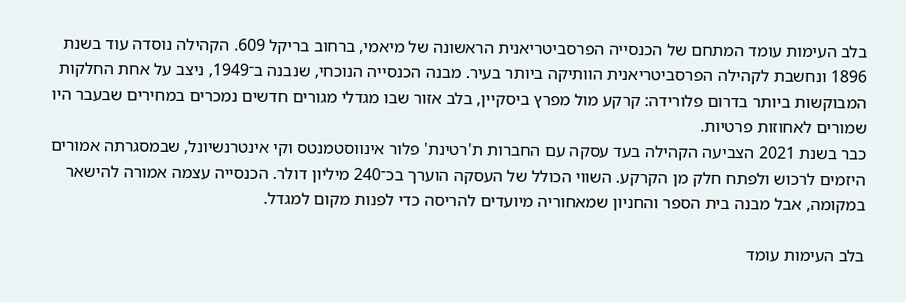בלב העימות עומד המתחם של הכנסייה הפרסביטריאנית הראשונה של מיאמי, ברחוב בריקל 609. הקהילה נוסדה עוד בשנת 1896 ונחשבת לקהילה הפרסביטריאנית הוותיקה ביותר בעיר. מבנה הכנסייה הנוכחי, שנבנה ב־1949, ניצב על אחת החלקות המבוקשות ביותר בדרום פלורידה: קרקע מול מפרץ ביסקיין, בלב אזור שבו מגדלי מגורים חדשים נמכרים במחירים שבעבר היו שמורים לאחוזות פרטיות.
כבר בשנת 2021 הצביעה הקהילה בעד עסקה עם החברות ת'רטינת' פלור אינווסטמנטס וקי אינטרנשיונל, שבמסגרתה אמורים היזמים לרכוש ולפתח חלק מן הקרקע. השווי הכולל של העסקה הוערך בכ־240 מיליון דולר. הכנסייה עצמה אמורה להישאר במקומה, אבל מבנה בית הספר והחניון שמאחוריה מיועדים להריסה כדי לפנות מקום למגדל.

בלב העימות עומד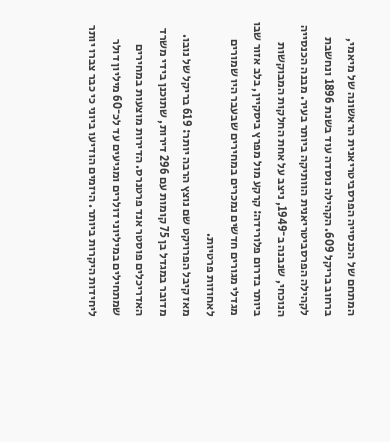המתחם של הכנסייה הפרסביטריאנית הראשונה של מיאמי, ברחוב בריקל 609. הקהילה נוסדה עוד בשנת 1896 ונחשבת לקהילה הפרסביטריאנית הוותיקה ביותר בעיר. מבנה הכנסייה הנוכחי, שנבנה ב־1949, ניצב על אחת החלקות המבוקשות ביותר בדרום פלורידה: קרקע מול מפרץ ביסקיין, בלב אזור שבו מגדלי מגורים חדשים נמכרים במחירים שבעבר היו שמורים לאחוזות פרטיות.
מאז קיבל הפרויקט שם נוצץ הרבה יותר: 619 בריקל של נובו. מדובר במגדל בן 75 קומות עם 296 דירות, שתוכנן בידי משרד האדריכלים פוסטר אנד פרטנרס. הדירות מוצעות במחירים שמתחילים במיליוני דולרים ומגיעים עד לכ־60 מיליון דולר ליחידות היקרות ביותר. היזמים הודיעו ביוני כי כבר צברו יותר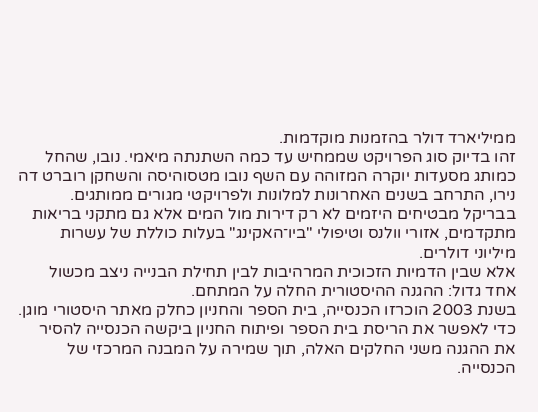ממיליארד דולר בהזמנות מוקדמות.
זהו בדיוק סוג הפרויקט שממחיש עד כמה השתנתה מיאמי. נובו, שהחל כמותג מסעדות יוקרה המזוהה עם השף נובו מטסוהיסה והשחקן רוברט דה נירו, התרחב בשנים האחרונות למלונות ולפרויקטי מגורים ממותגים. בבריקל מבטיחים היזמים לא רק דירות מול המים אלא גם מתקני בריאות מתקדמים, אזורי וולנס וטיפולי "ביו־האקינג" בעלות כוללת של עשרות מיליוני דולרים.
אלא שבין הדמיות הזכוכית המרהיבות לבין תחילת הבנייה ניצב מכשול אחד גדול: ההגנה ההיסטורית החלה על המתחם.
בשנת 2003 הוכרזו הכנסייה, בית הספר והחניון כחלק מאתר היסטורי מוגן. כדי לאפשר את הריסת בית הספר ופיתוח החניון ביקשה הכנסייה להסיר את ההגנה משני החלקים האלה, תוך שמירה על המבנה המרכזי של הכנסייה.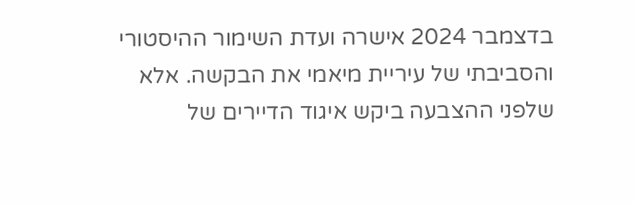בדצמבר 2024 אישרה ועדת השימור ההיסטורי והסביבתי של עיריית מיאמי את הבקשה. אלא שלפני ההצבעה ביקש איגוד הדיירים של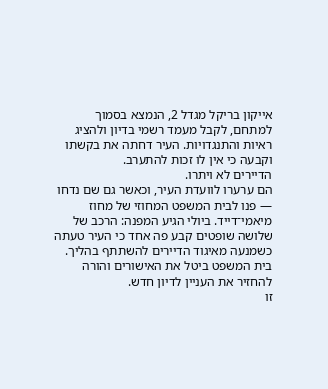אייקון בריקל מגדל 2, הנמצא בסמוך למתחם, לקבל מעמד רשמי בדיון ולהציג ראיות והתנגדויות. העיר דחתה את בקשתו וקבעה כי אין לו זכות להתערב.
הדיירים לא ויתרו.
הם ערערו לוועדת העיר, וכאשר גם שם נדחו — פנו לבית המשפט המחוזי של מחוז מיאמי־דייד. ביולי הגיע המפנה: הרכב של שלושה שופטים קבע פה אחד כי העיר טעתה כשמנעה מאיגוד הדיירים להשתתף בהליך. בית המשפט ביטל את האישורים והורה להחזיר את העניין לדיון חדש.
זו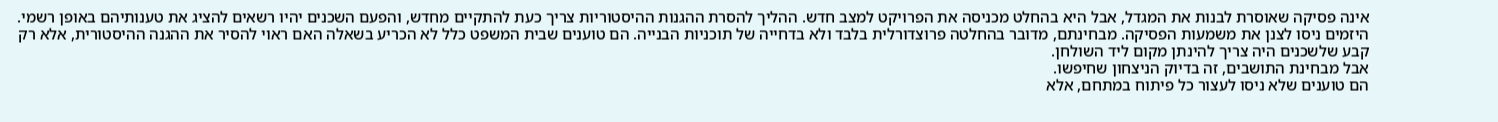אינה פסיקה שאוסרת לבנות את המגדל, אבל היא בהחלט מכניסה את הפרויקט למצב חדש. ההליך להסרת ההגנות ההיסטוריות צריך כעת להתקיים מחדש, והפעם השכנים יהיו רשאים להציג את טענותיהם באופן רשמי.
היזמים ניסו לצנן את משמעות הפסיקה. מבחינתם, מדובר בהחלטה פרוצדורלית בלבד ולא בדחייה של תוכניות הבנייה. הם טוענים שבית המשפט כלל לא הכריע בשאלה האם ראוי להסיר את ההגנה ההיסטורית, אלא רק קבע שלשכנים היה צריך להינתן מקום ליד השולחן.
אבל מבחינת התושבים, זה בדיוק הניצחון שחיפשו.
הם טוענים שלא ניסו לעצור כל פיתוח במתחם, אלא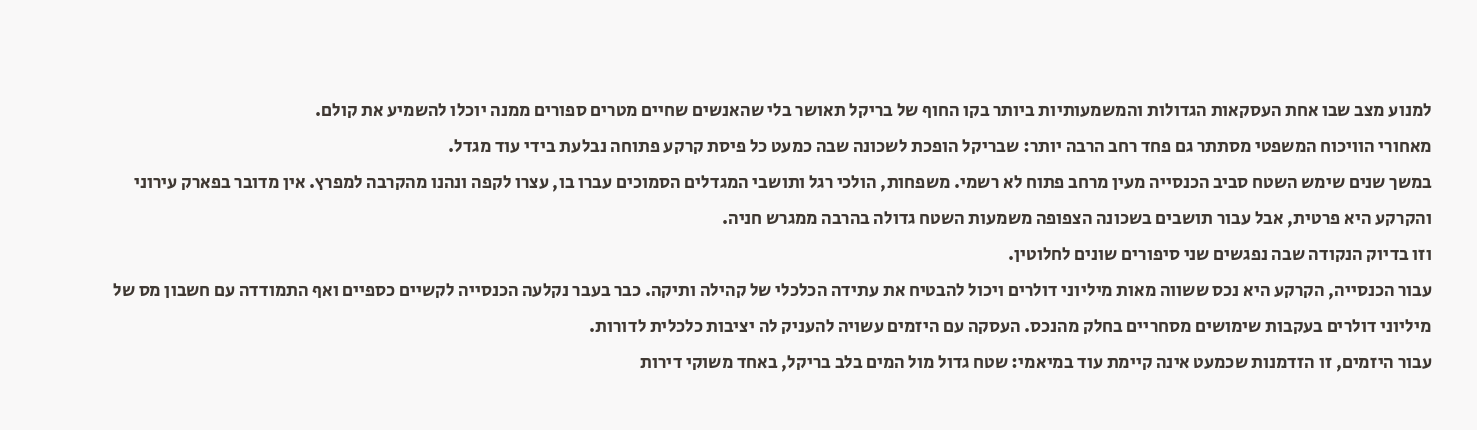למנוע מצב שבו אחת העסקאות הגדולות והמשמעותיות ביותר בקו החוף של בריקל תאושר בלי שהאנשים שחיים מטרים ספורים ממנה יוכלו להשמיע את קולם.
מאחורי הוויכוח המשפטי מסתתר גם פחד רחב הרבה יותר: שבריקל הופכת לשכונה שבה כמעט כל פיסת קרקע פתוחה נבלעת בידי עוד מגדל.
במשך שנים שימש השטח סביב הכנסייה מעין מרחב פתוח לא רשמי. משפחות, הולכי רגל ותושבי המגדלים הסמוכים עברו בו, עצרו לקפה ונהנו מהקרבה למפרץ. אין מדובר בפארק עירוני והקרקע היא פרטית, אבל עבור תושבים בשכונה הצפופה משמעות השטח גדולה בהרבה ממגרש חניה.
וזו בדיוק הנקודה שבה נפגשים שני סיפורים שונים לחלוטין.
עבור הכנסייה, הקרקע היא נכס ששווה מאות מיליוני דולרים ויכול להבטיח את עתידה הכלכלי של קהילה ותיקה. כבר בעבר נקלעה הכנסייה לקשיים כספיים ואף התמודדה עם חשבון מס של מיליוני דולרים בעקבות שימושים מסחריים בחלק מהנכס. העסקה עם היזמים עשויה להעניק לה יציבות כלכלית לדורות.
עבור היזמים, זו הזדמנות שכמעט אינה קיימת עוד במיאמי: שטח גדול מול המים בלב בריקל, באחד משוקי דירות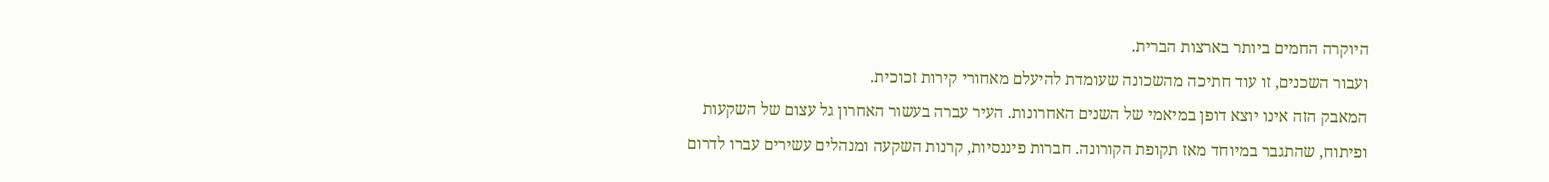היוקרה החמים ביותר בארצות הברית.
ועבור השכנים, זו עוד חתיכה מהשכונה שעומדת להיעלם מאחורי קירות זכוכית.
המאבק הזה אינו יוצא דופן במיאמי של השנים האחרונות. העיר עברה בעשור האחרון גל עצום של השקעות ופיתוח, שהתגבר במיוחד מאז תקופת הקורונה. חברות פיננסיות, קרנות השקעה ומנהלים עשירים עברו לדרום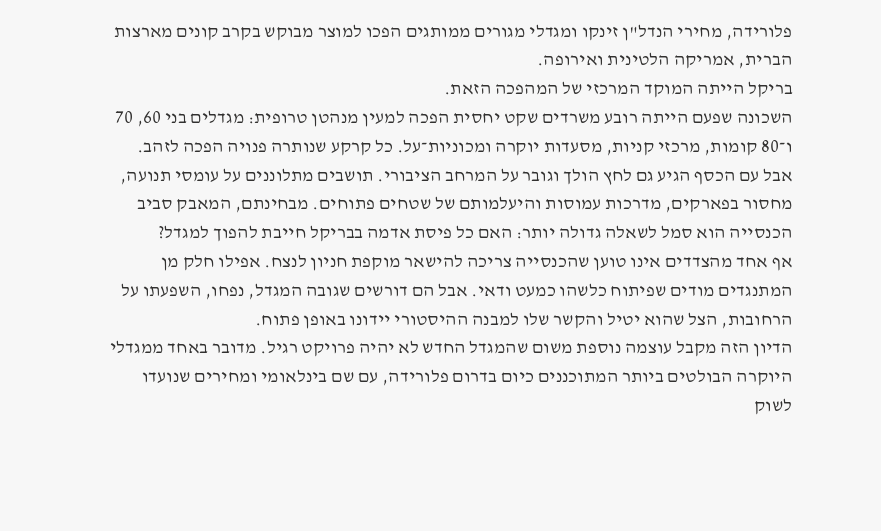פלורידה, מחירי הנדל"ן זינקו ומגדלי מגורים ממותגים הפכו למוצר מבוקש בקרב קונים מארצות הברית, אמריקה הלטינית ואירופה.
בריקל הייתה המוקד המרכזי של המהפכה הזאת.
השכונה שפעם הייתה רובע משרדים שקט יחסית הפכה למעין מנהטן טרופית: מגדלים בני 60, 70 ו־80 קומות, מרכזי קניות, מסעדות יוקרה ומכוניות־על. כל קרקע שנותרה פנויה הפכה לזהב.
אבל עם הכסף הגיע גם לחץ הולך וגובר על המרחב הציבורי. תושבים מתלוננים על עומסי תנועה, מחסור בפארקים, מדרכות עמוסות והיעלמותם של שטחים פתוחים. מבחינתם, המאבק סביב הכנסייה הוא סמל לשאלה גדולה יותר: האם כל פיסת אדמה בבריקל חייבת להפוך למגדל?
אף אחד מהצדדים אינו טוען שהכנסייה צריכה להישאר מוקפת חניון לנצח. אפילו חלק מן המתנגדים מודים שפיתוח כלשהו כמעט ודאי. אבל הם דורשים שגובה המגדל, נפחו, השפעתו על הרחובות, הצל שהוא יטיל והקשר שלו למבנה ההיסטורי יידונו באופן פתוח.
הדיון הזה מקבל עוצמה נוספת משום שהמגדל החדש לא יהיה פרויקט רגיל. מדובר באחד ממגדלי היוקרה הבולטים ביותר המתוכננים כיום בדרום פלורידה, עם שם בינלאומי ומחירים שנועדו לשוק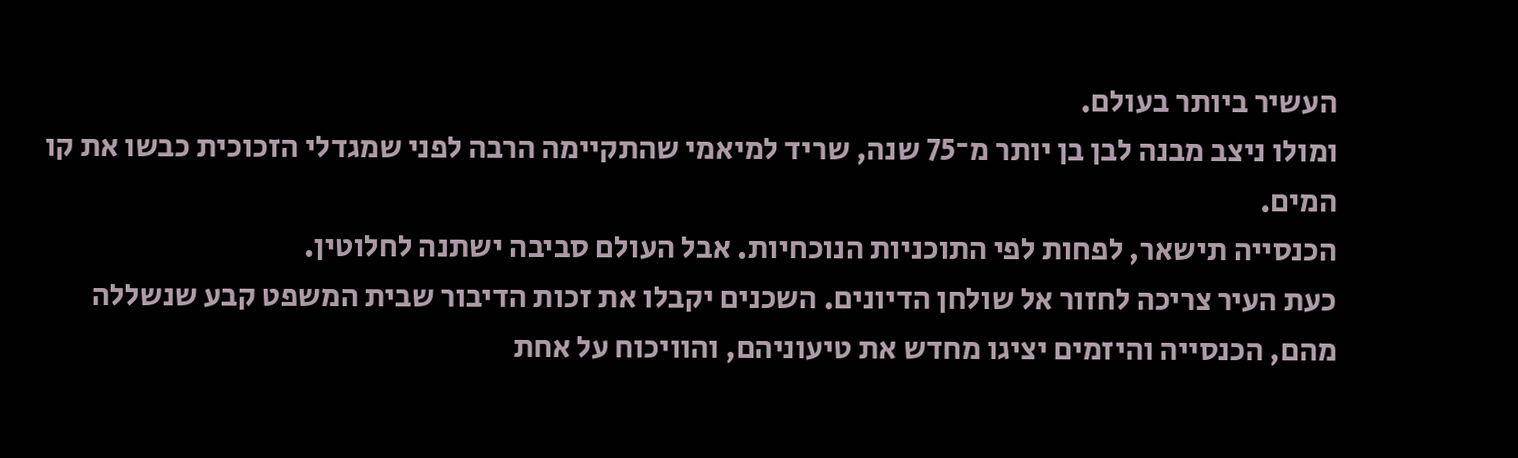העשיר ביותר בעולם.
ומולו ניצב מבנה לבן בן יותר מ־75 שנה, שריד למיאמי שהתקיימה הרבה לפני שמגדלי הזכוכית כבשו את קו המים.
הכנסייה תישאר, לפחות לפי התוכניות הנוכחיות. אבל העולם סביבה ישתנה לחלוטין.
כעת העיר צריכה לחזור אל שולחן הדיונים. השכנים יקבלו את זכות הדיבור שבית המשפט קבע שנשללה מהם, הכנסייה והיזמים יציגו מחדש את טיעוניהם, והוויכוח על אחת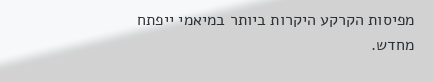מפיסות הקרקע היקרות ביותר במיאמי ייפתח מחדש.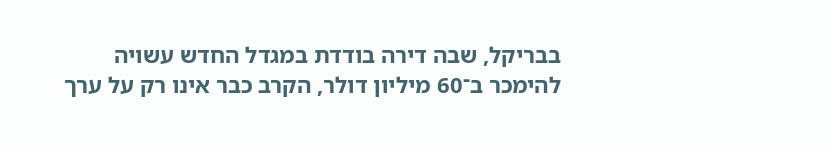בבריקל, שבה דירה בודדת במגדל החדש עשויה להימכר ב־60 מיליון דולר, הקרב כבר אינו רק על ערך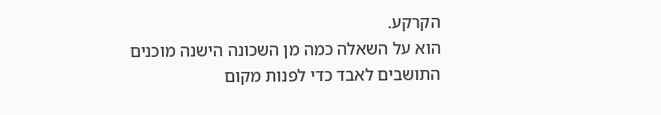הקרקע.
הוא על השאלה כמה מן השכונה הישנה מוכנים התושבים לאבד כדי לפנות מקום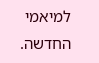למיאמי החדשה.